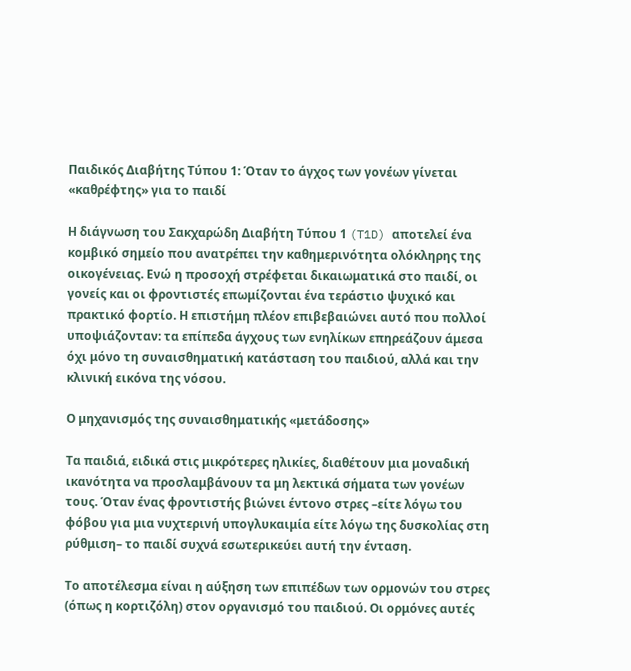Παιδικός Διαβήτης Τύπου 1: Όταν το άγχος των γονέων γίνεται «καθρέφτης» για το παιδί

Η διάγνωση του Σακχαρώδη Διαβήτη Τύπου 1 (T1D) αποτελεί ένα κομβικό σημείο που ανατρέπει την καθημερινότητα ολόκληρης της οικογένειας. Ενώ η προσοχή στρέφεται δικαιωματικά στο παιδί, οι γονείς και οι φροντιστές επωμίζονται ένα τεράστιο ψυχικό και πρακτικό φορτίο. Η επιστήμη πλέον επιβεβαιώνει αυτό που πολλοί υποψιάζονταν: τα επίπεδα άγχους των ενηλίκων επηρεάζουν άμεσα όχι μόνο τη συναισθηματική κατάσταση του παιδιού, αλλά και την κλινική εικόνα της νόσου.

Ο μηχανισμός της συναισθηματικής «μετάδοσης»

Τα παιδιά, ειδικά στις μικρότερες ηλικίες, διαθέτουν μια μοναδική ικανότητα να προσλαμβάνουν τα μη λεκτικά σήματα των γονέων τους. Όταν ένας φροντιστής βιώνει έντονο στρες –είτε λόγω του φόβου για μια νυχτερινή υπογλυκαιμία είτε λόγω της δυσκολίας στη ρύθμιση– το παιδί συχνά εσωτερικεύει αυτή την ένταση.

Το αποτέλεσμα είναι η αύξηση των επιπέδων των ορμονών του στρες (όπως η κορτιζόλη) στον οργανισμό του παιδιού. Οι ορμόνες αυτές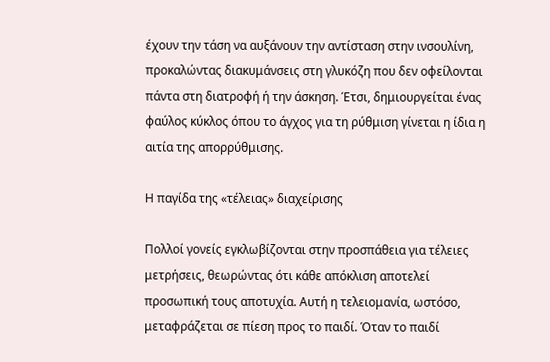έχουν την τάση να αυξάνουν την αντίσταση στην ινσουλίνη, προκαλώντας διακυμάνσεις στη γλυκόζη που δεν οφείλονται πάντα στη διατροφή ή την άσκηση. Έτσι, δημιουργείται ένας φαύλος κύκλος όπου το άγχος για τη ρύθμιση γίνεται η ίδια η αιτία της απορρύθμισης.

Η παγίδα της «τέλειας» διαχείρισης

Πολλοί γονείς εγκλωβίζονται στην προσπάθεια για τέλειες μετρήσεις, θεωρώντας ότι κάθε απόκλιση αποτελεί προσωπική τους αποτυχία. Αυτή η τελειομανία, ωστόσο, μεταφράζεται σε πίεση προς το παιδί. Όταν το παιδί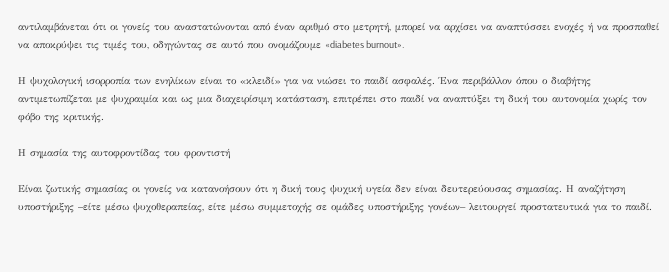αντιλαμβάνεται ότι οι γονείς του αναστατώνονται από έναν αριθμό στο μετρητή, μπορεί να αρχίσει να αναπτύσσει ενοχές ή να προσπαθεί να αποκρύψει τις τιμές του, οδηγώντας σε αυτό που ονομάζουμε «diabetes burnout».

Η ψυχολογική ισορροπία των ενηλίκων είναι το «κλειδί» για να νιώσει το παιδί ασφαλές. Ένα περιβάλλον όπου ο διαβήτης αντιμετωπίζεται με ψυχραιμία και ως μια διαχειρίσιμη κατάσταση, επιτρέπει στο παιδί να αναπτύξει τη δική του αυτονομία χωρίς τον φόβο της κριτικής.

Η σημασία της αυτοφροντίδας του φροντιστή

Είναι ζωτικής σημασίας οι γονείς να κατανοήσουν ότι η δική τους ψυχική υγεία δεν είναι δευτερεύουσας σημασίας. Η αναζήτηση υποστήριξης –είτε μέσω ψυχοθεραπείας, είτε μέσω συμμετοχής σε ομάδες υποστήριξης γονέων– λειτουργεί προστατευτικά για το παιδί.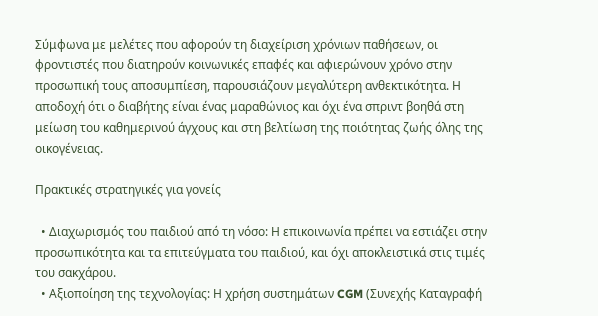Σύμφωνα με μελέτες που αφορούν τη διαχείριση χρόνιων παθήσεων, οι φροντιστές που διατηρούν κοινωνικές επαφές και αφιερώνουν χρόνο στην προσωπική τους αποσυμπίεση, παρουσιάζουν μεγαλύτερη ανθεκτικότητα. Η αποδοχή ότι ο διαβήτης είναι ένας μαραθώνιος και όχι ένα σπριντ βοηθά στη μείωση του καθημερινού άγχους και στη βελτίωση της ποιότητας ζωής όλης της οικογένειας.

Πρακτικές στρατηγικές για γονείς

  • Διαχωρισμός του παιδιού από τη νόσο: Η επικοινωνία πρέπει να εστιάζει στην προσωπικότητα και τα επιτεύγματα του παιδιού, και όχι αποκλειστικά στις τιμές του σακχάρου.
  • Αξιοποίηση της τεχνολογίας: Η χρήση συστημάτων CGM (Συνεχής Καταγραφή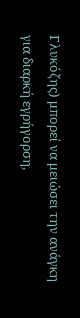Γλυκόζης) μπορεί να μειώσει την ανάγκη για διαρκή εγρήγορση,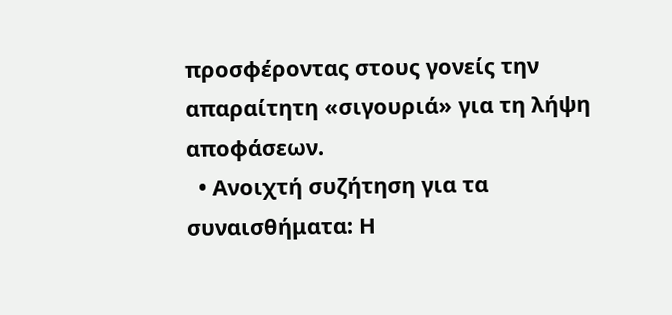προσφέροντας στους γονείς την απαραίτητη «σιγουριά» για τη λήψη αποφάσεων.
  • Ανοιχτή συζήτηση για τα συναισθήματα: Η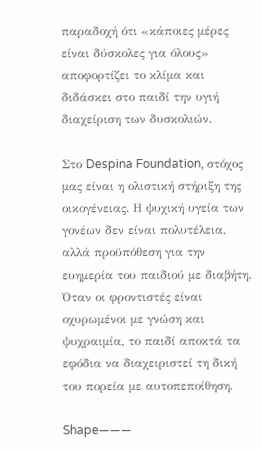παραδοχή ότι «κάποιες μέρες είναι δύσκολες για όλους» αποφορτίζει το κλίμα και διδάσκει στο παιδί την υγιή διαχείριση των δυσκολιών.

Στο Despina Foundation, στόχος μας είναι η ολιστική στήριξη της οικογένειας. Η ψυχική υγεία των γονέων δεν είναι πολυτέλεια, αλλά προϋπόθεση για την ευημερία του παιδιού με διαβήτη. Όταν οι φροντιστές είναι οχυρωμένοι με γνώση και ψυχραιμία, το παιδί αποκτά τα εφόδια να διαχειριστεί τη δική του πορεία με αυτοπεποίθηση.

Shape———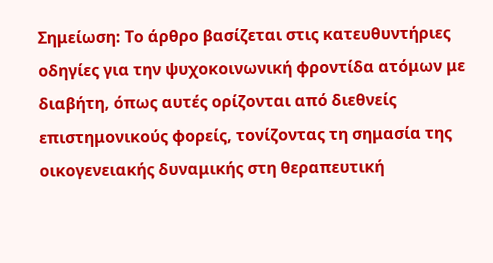Σημείωση: Το άρθρο βασίζεται στις κατευθυντήριες οδηγίες για την ψυχοκοινωνική φροντίδα ατόμων με διαβήτη, όπως αυτές ορίζονται από διεθνείς επιστημονικούς φορείς, τονίζοντας τη σημασία της οικογενειακής δυναμικής στη θεραπευτική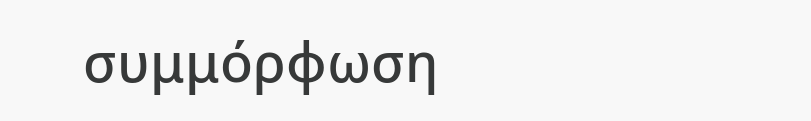συμμόρφωση